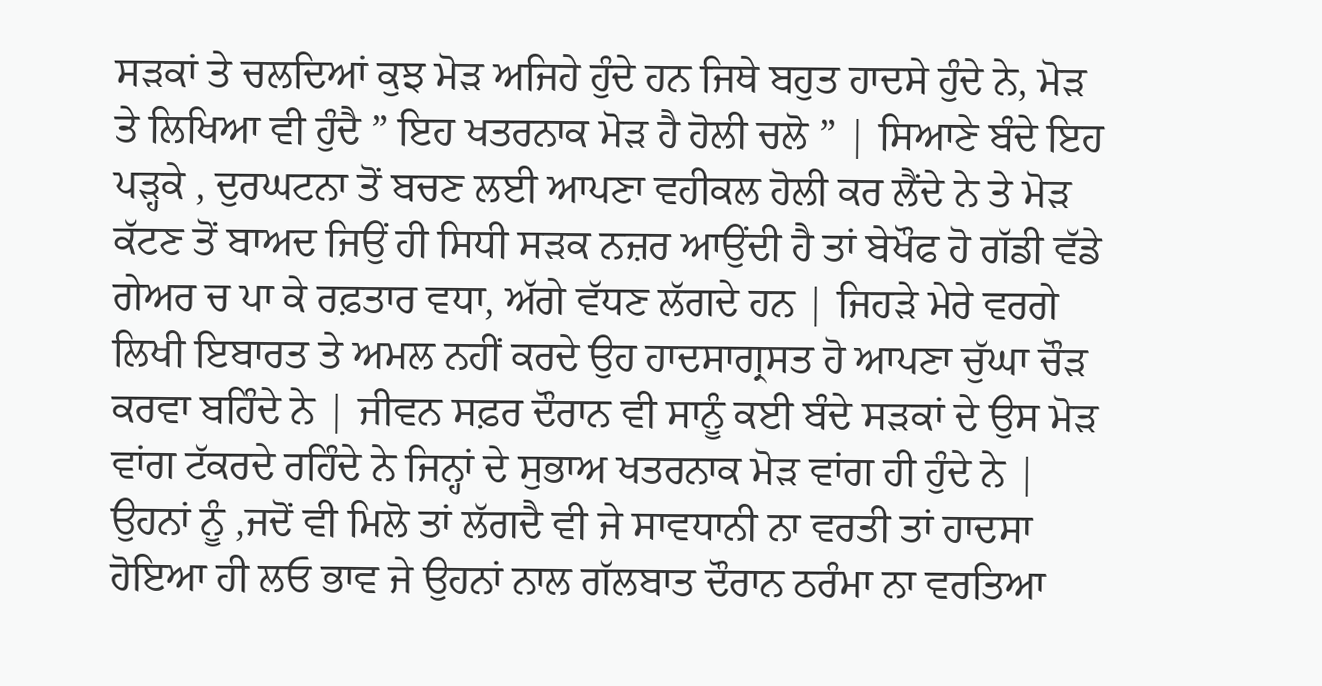ਸੜਕਾਂ ਤੇ ਚਲਦਿਆਂ ਕੁਝ ਮੋੜ ਅਜਿਹੇ ਹੁੰਦੇ ਹਨ ਜਿਥੇ ਬਹੁਤ ਹਾਦਸੇ ਹੁੰਦੇ ਨੇ, ਮੋੜ ਤੇ ਲਿਖਿਆ ਵੀ ਹੁੰਦੈ ” ਇਹ ਖਤਰਨਾਕ ਮੋੜ ਹੈ ਹੋਲੀ ਚਲੋ ” | ਸਿਆਣੇ ਬੰਦੇ ਇਹ ਪੜ੍ਹਕੇ , ਦੁਰਘਟਨਾ ਤੋਂ ਬਚਣ ਲਈ ਆਪਣਾ ਵਹੀਕਲ ਹੋਲੀ ਕਰ ਲੈਂਦੇ ਨੇ ਤੇ ਮੋੜ ਕੱਟਣ ਤੋਂ ਬਾਅਦ ਜਿਉਂ ਹੀ ਸਿਧੀ ਸੜਕ ਨਜ਼ਰ ਆਉਂਦੀ ਹੈ ਤਾਂ ਬੇਖੌਫ ਹੋ ਗੱਡੀ ਵੱਡੇ ਗੇਅਰ ਚ ਪਾ ਕੇ ਰਫ਼ਤਾਰ ਵਧਾ, ਅੱਗੇ ਵੱਧਣ ਲੱਗਦੇ ਹਨ | ਜਿਹੜੇ ਮੇਰੇ ਵਰਗੇ ਲਿਖੀ ਇਬਾਰਤ ਤੇ ਅਮਲ ਨਹੀਂ ਕਰਦੇ ਉਹ ਹਾਦਸਾਗ੍ਰਸਤ ਹੋ ਆਪਣਾ ਚੁੱਘਾ ਚੌੜ ਕਰਵਾ ਬਹਿੰਦੇ ਨੇ | ਜੀਵਨ ਸਫ਼ਰ ਦੌਰਾਨ ਵੀ ਸਾਨੂੰ ਕਈ ਬੰਦੇ ਸੜਕਾਂ ਦੇ ਉਸ ਮੋੜ ਵਾਂਗ ਟੱਕਰਦੇ ਰਹਿੰਦੇ ਨੇ ਜਿਨ੍ਹਾਂ ਦੇ ਸੁਭਾਅ ਖਤਰਨਾਕ ਮੋੜ ਵਾਂਗ ਹੀ ਹੁੰਦੇ ਨੇ | ਉਹਨਾਂ ਨੂੰ ,ਜਦੋਂ ਵੀ ਮਿਲੋ ਤਾਂ ਲੱਗਦੈ ਵੀ ਜੇ ਸਾਵਧਾਨੀ ਨਾ ਵਰਤੀ ਤਾਂ ਹਾਦਸਾ ਹੋਇਆ ਹੀ ਲਓ ਭਾਵ ਜੇ ਉਹਨਾਂ ਨਾਲ ਗੱਲਬਾਤ ਦੌਰਾਨ ਠਰੰਮਾ ਨਾ ਵਰਤਿਆ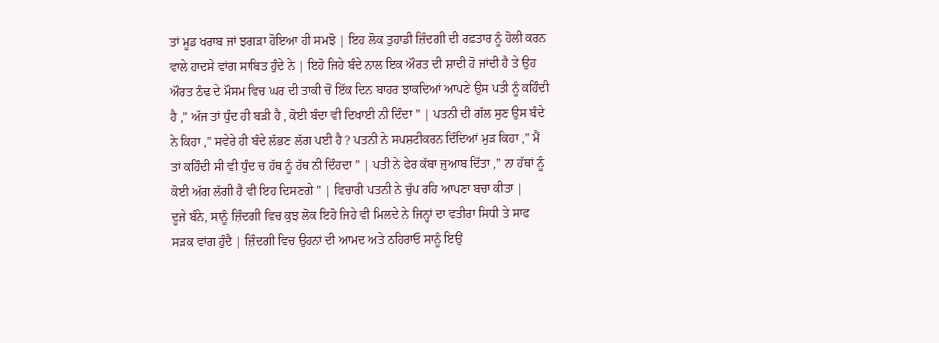ਤਾਂ ਮੂਡ ਖਰਾਬ ਜਾਂ ਝਗੜਾ ਹੋਇਆ ਹੀ ਸਮਝੋ | ਇਹ ਲੋਕ ਤੁਹਾਡੀ ਜ਼ਿੰਦਗੀ ਦੀ ਰਫ਼ਤਾਰ ਨੂੰ ਹੋਲੀ ਕਰਨ ਵਾਲੇ ਹਾਦਸੇ ਵਾਂਗ ਸਾਬਿਤ ਹੁੰਦੇ ਨੇ | ਇਹੋ ਜਿਹੇ ਬੰਦੇ ਨਾਲ ਇਕ ਔਰਤ ਦੀ ਸ਼ਾਦੀ ਹੋ ਜਾਂਦੀ ਹੈ ਤੇ ਉਹ ਔਰਤ ਠੰਢ ਦੇ ਮੌਸਮ ਵਿਚ ਘਰ ਦੀ ਤਾਕੀ ਚੋਂ ਇੱਕ ਦਿਨ ਬਾਹਰ ਝਾਕਦਿਆਂ ਆਪਣੇ ਉਸ ਪਤੀ ਨੂੰ ਕਹਿੰਦੀ ਹੈ ,” ਅੱਜ ਤਾਂ ਧੁੰਦ ਹੀ ਬੜੀ ਹੈ , ਕੋਈ ਬੰਦਾ ਵੀ ਦਿਖਾਈ ਨੀ ਦਿੰਦਾ ” | ਪਤਨੀ ਦੀ ਗੱਲ ਸੁਣ ਉਸ ਬੰਦੇ ਨੇ ਕਿਹਾ ,” ਸਵੇਰੇ ਹੀ ਬੰਦੇ ਲੱਭਣ ਲੱਗ ਪਈ ਹੈ ? ਪਤਨੀ ਨੇ ਸਪਸ਼ਟੀਕਰਨ ਦਿੰਦਿਆਂ ਮੁੜ ਕਿਹਾ ,” ਮੈਂ ਤਾਂ ਕਹਿੰਦੀ ਸੀ ਵੀ ਧੁੰਦ ਚ ਹੱਥ ਨੂੰ ਹੱਥ ਨੀ ਦਿੰਹਦਾ ” | ਪਤੀ ਨੇ ਫੇਰ ਕੱਬਾ ਜੁਆਬ ਦਿੱਤਾ ,” ਨਾ ਹੱਥਾਂ ਨੂੰ ਕੋਈ ਅੱਗ ਲੱਗੀ ਹੈ ਵੀ ਇਹ ਦਿਸਣਗੇ ” | ਵਿਚਾਰੀ ਪਤਨੀ ਨੇ ਚੁੱਪ ਰਹਿ ਆਪਣਾ ਬਚਾ ਕੀਤਾ |
ਦੂਜੇ ਬੰਨੇ, ਸਾਨੂੰ ਜ਼ਿੰਦਗੀ ਵਿਚ ਕੁਝ ਲੋਕ ਇਹੋ ਜਿਹੇ ਵੀ ਮਿਲਦੇ ਨੇ ਜਿਨ੍ਹਾਂ ਦਾ ਵਤੀਰਾ ਸਿਧੀ ਤੇ ਸਾਫ ਸੜਕ ਵਾਂਗ ਹੁੰਦੈ | ਜ਼ਿੰਦਗੀ ਵਿਚ ਉਹਨਾਂ ਦੀ ਆਮਦ ਅਤੇ ਠਹਿਰਾਓ ਸਾਨੂੰ ਇਉਂ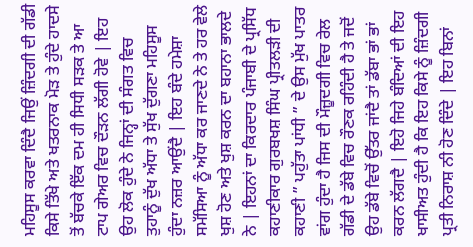ਮਹਿਸੂਸ ਕਰਵਾ ਦਿੰਦੈ ਜਿਉਂ ਜ਼ਿੰਦਗੀ ਦੀ ਗੱਡੀ ਕਿਸੇ ਤਿੱਖੇ ਅਤੇ ਖਤਰਨਾਕ ਮੋੜ ਤੇ ਹੁੰਦੇ ਹਾਦਸੇ ਤੋਂ ਬੱਚਕੇ ਇੱਕ ਦਮ ਹੀ ਸਿਧੀ ਸੜਕ ਤੇ ਆ ਟਾਪ ਗੇਅਰ ਵਿਚ ਦੌੜਨ ਲੱਗੀ ਹੋਵੇ | ਇਹ ਉਹ ਲੋਕ ਹੁੰਦੇ ਨੇ ਜਿਨ੍ਹਾਂ ਦੀ ਸੰਗਤ ਵਿਚ ਤੁਹਾਨੂੰ ਦੁੱਖ ਅੱਧਾ ਤੇ ਸੁੱਖ ਦੁੱਗਣਾ ਮਹਿਸੂਸ ਹੁੰਦਾ ਨਜ਼ਰ ਆਉਂਦੈ | ਇਹ ਬੰਦੇ ਹਮੇਸ਼ਾ ਸਮੱਸਿਆ ਨੂੰ ਅੱਧਾ ਕਰ ਜਾਣਦੇ ਨੇ ਤੇ ਹਰ ਵੇਲੇ ਖੁਸ਼ ਹੋਣ ਅਤੇ ਖੁਸ਼ ਕਰਨ ਦਾ ਬਹਾਨਾ ਭਾਲਦੇ ਨੇ | ਇਹਨਾਂ ਦਾ ਕਿਰਦਾਰ ਪੰਜਾਬੀ ਦੇ ਪ੍ਰਸਿੱਧ ਕਹਾਣੀਕਾਰ ਗੁਰਬਖਸ਼ ਸਿੰਘ ਪ੍ਰੀਤਲੜੀ ਦੀ ਕਹਾਣੀ ” ਪਹੁੱਤਾ ਪਾਂਧੀ ” ਦੇ ਉਸ ਮੁੱਖ ਪਾਤਰ ਵਾਂਗ ਹੁੰਦਾ ਹੈ ਜਿਸ ਦੀ ਮੌਜ਼ੂਦਗੀ ਵਿਚ ਰੇਲ ਗੱਡੀ ਦੇ ਡੱਬੇ ਵਿਚ ਰੌਣਕ ਰਹਿੰਦੀ ਹੈ ਤੇ ਜਦੋਂ ਉਹ ਡੱਬੇ ਵਿਚੋਂ ਉੱਤਰ ਜਾਂਦੈ ਤਾਂ ਡੱਬਾ ਭਾਂ ਭਾਂ ਕਰਨ ਲੱਗਦੈ | ਇਹੋ ਜਿਹੇ ਬੰਦਿਆਂ ਦੀ ਇਹ ਖਾਸੀਅਤ ਹੁੰਦੀ ਹੈ ਕਿ ਇਹ ਕਿਸੇ ਨੂੰ ਜ਼ਿੰਦਗੀ ਪ੍ਰਤੀ ਨਿਰਾਸ਼ ਨੀ ਹੋਣ ਦਿੰਦੇ | ਇਹ ਬਿਨਾਂ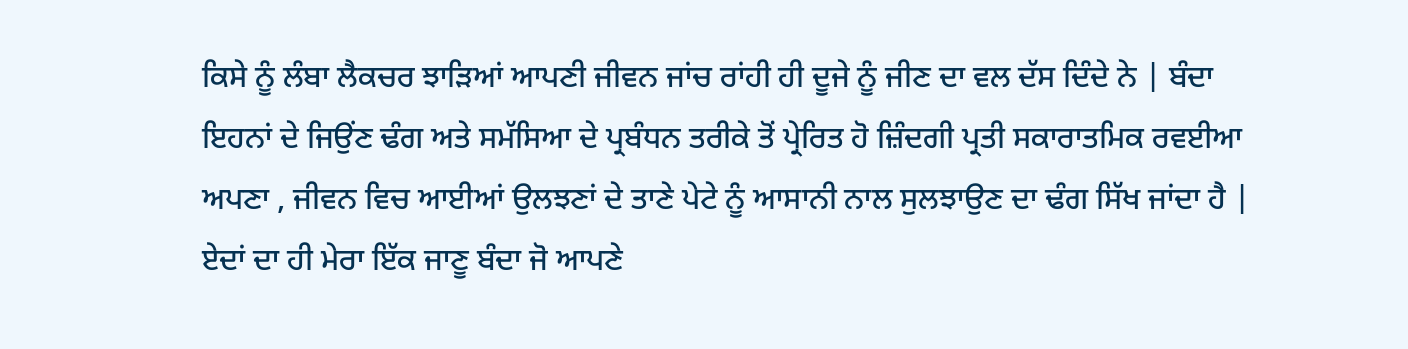ਕਿਸੇ ਨੂੰ ਲੰਬਾ ਲੈਕਚਰ ਝਾੜਿਆਂ ਆਪਣੀ ਜੀਵਨ ਜਾਂਚ ਰਾਂਹੀ ਹੀ ਦੂਜੇ ਨੂੰ ਜੀਣ ਦਾ ਵਲ ਦੱਸ ਦਿੰਦੇ ਨੇ | ਬੰਦਾ ਇਹਨਾਂ ਦੇ ਜਿਉਂਣ ਢੰਗ ਅਤੇ ਸਮੱਸਿਆ ਦੇ ਪ੍ਰਬੰਧਨ ਤਰੀਕੇ ਤੋਂ ਪ੍ਰੇਰਿਤ ਹੋ ਜ਼ਿੰਦਗੀ ਪ੍ਰਤੀ ਸਕਾਰਾਤਮਿਕ ਰਵਈਆ ਅਪਣਾ , ਜੀਵਨ ਵਿਚ ਆਈਆਂ ਉਲਝਣਾਂ ਦੇ ਤਾਣੇ ਪੇਟੇ ਨੂੰ ਆਸਾਨੀ ਨਾਲ ਸੁਲਝਾਉਣ ਦਾ ਢੰਗ ਸਿੱਖ ਜਾਂਦਾ ਹੈ |
ਏਦਾਂ ਦਾ ਹੀ ਮੇਰਾ ਇੱਕ ਜਾਣੂ ਬੰਦਾ ਜੋ ਆਪਣੇ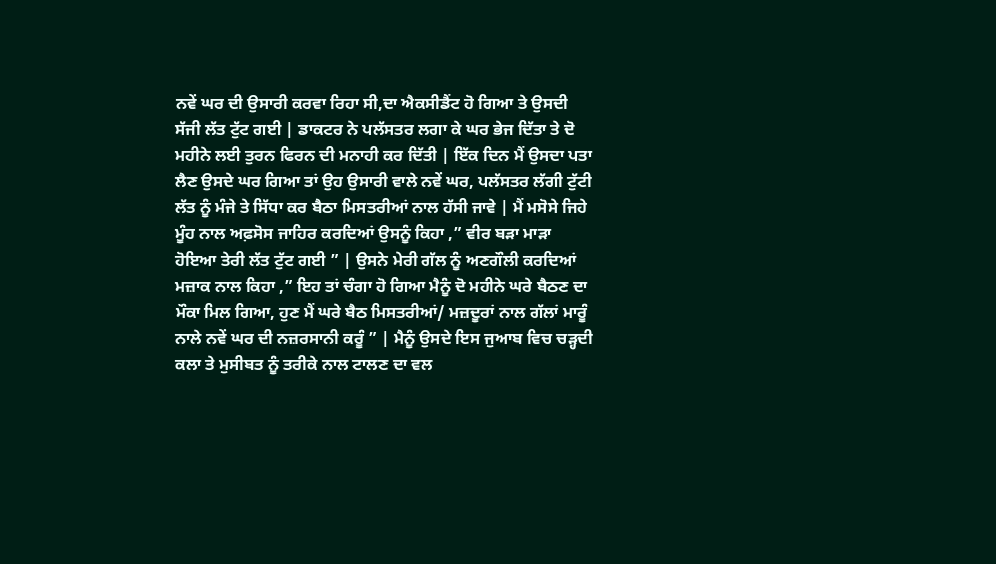ਨਵੇਂ ਘਰ ਦੀ ਉਸਾਰੀ ਕਰਵਾ ਰਿਹਾ ਸੀ,ਦਾ ਐਕਸੀਡੈਂਟ ਹੋ ਗਿਆ ਤੇ ਉਸਦੀ ਸੱਜੀ ਲੱਤ ਟੁੱਟ ਗਈ | ਡਾਕਟਰ ਨੇ ਪਲੱਸਤਰ ਲਗਾ ਕੇ ਘਰ ਭੇਜ ਦਿੱਤਾ ਤੇ ਦੋ ਮਹੀਨੇ ਲਈ ਤੁਰਨ ਫਿਰਨ ਦੀ ਮਨਾਹੀ ਕਰ ਦਿੱਤੀ | ਇੱਕ ਦਿਨ ਮੈਂ ਉਸਦਾ ਪਤਾ ਲੈਣ ਉਸਦੇ ਘਰ ਗਿਆ ਤਾਂ ਉਹ ਉਸਾਰੀ ਵਾਲੇ ਨਵੇਂ ਘਰ, ਪਲੱਸਤਰ ਲੱਗੀ ਟੁੱਟੀ ਲੱਤ ਨੂੰ ਮੰਜੇ ਤੇ ਸਿੱਧਾ ਕਰ ਬੈਠਾ ਮਿਸਤਰੀਆਂ ਨਾਲ ਹੱਸੀ ਜਾਵੇ | ਮੈਂ ਮਸੋਸੇ ਜਿਹੇ ਮੂੰਹ ਨਾਲ ਅਫ਼ਸੋਸ ਜਾਹਿਰ ਕਰਦਿਆਂ ਉਸਨੂੰ ਕਿਹਾ ,” ਵੀਰ ਬੜਾ ਮਾੜਾ ਹੋਇਆ ਤੇਰੀ ਲੱਤ ਟੁੱਟ ਗਈ ” | ਉਸਨੇ ਮੇਰੀ ਗੱਲ ਨੂੰ ਅਣਗੌਲੀ ਕਰਦਿਆਂ ਮਜ਼ਾਕ ਨਾਲ ਕਿਹਾ ,” ਇਹ ਤਾਂ ਚੰਗਾ ਹੋ ਗਿਆ ਮੈਨੂੰ ਦੋ ਮਹੀਨੇ ਘਰੇ ਬੈਠਣ ਦਾ ਮੌਕਾ ਮਿਲ ਗਿਆ, ਹੁਣ ਮੈਂ ਘਰੇ ਬੈਠ ਮਿਸਤਰੀਆਂ/ ਮਜ਼ਦੂਰਾਂ ਨਾਲ ਗੱਲਾਂ ਮਾਰੂੰ ਨਾਲੇ ਨਵੇਂ ਘਰ ਦੀ ਨਜ਼ਰਸਾਨੀ ਕਰੂੰ ” | ਮੈਨੂੰ ਉਸਦੇ ਇਸ ਜੁਆਬ ਵਿਚ ਚੜ੍ਹਦੀ ਕਲਾ ਤੇ ਮੁਸੀਬਤ ਨੂੰ ਤਰੀਕੇ ਨਾਲ ਟਾਲਣ ਦਾ ਵਲ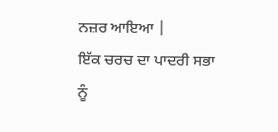ਨਜ਼ਰ ਆਇਆ |
ਇੱਕ ਚਰਚ ਦਾ ਪਾਦਰੀ ਸਭਾ ਨੂੰ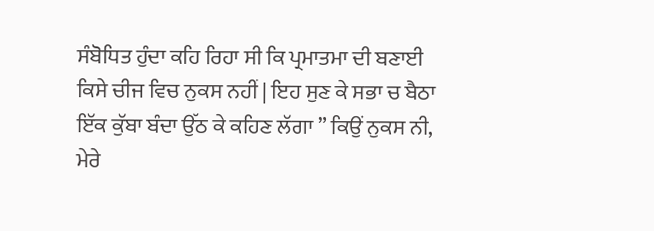ਸੰਬੋਧਿਤ ਹੁੰਦਾ ਕਹਿ ਰਿਹਾ ਸੀ ਕਿ ਪ੍ਰਮਾਤਮਾ ਦੀ ਬਣਾਈ ਕਿਸੇ ਚੀਜ ਵਿਚ ਨੁਕਸ ਨਹੀਂ | ਇਹ ਸੁਣ ਕੇ ਸਭਾ ਚ ਬੈਠਾ ਇੱਕ ਕੁੱਬਾ ਬੰਦਾ ਉੱਠ ਕੇ ਕਹਿਣ ਲੱਗਾ ” ਕਿਉਂ ਨੁਕਸ ਨੀ, ਮੇਰੇ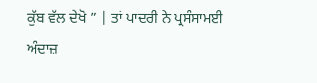ਕੁੱਬ ਵੱਲ ਦੇਖੋ ” | ਤਾਂ ਪਾਦਰੀ ਨੇ ਪ੍ਰਸੰਸਾਮਈ ਅੰਦਾਜ਼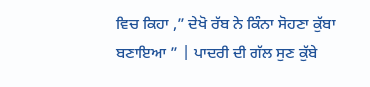ਵਿਚ ਕਿਹਾ ,” ਦੇਖੋ ਰੱਬ ਨੇ ਕਿੰਨਾ ਸੋਹਣਾ ਕੁੱਬਾ ਬਣਾਇਆ ” | ਪਾਦਰੀ ਦੀ ਗੱਲ ਸੁਣ ਕੁੱਬੇ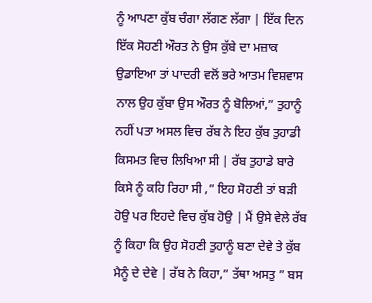ਨੂੰ ਆਪਣਾ ਕੁੱਬ ਚੰਗਾ ਲੱਗਣ ਲੱਗਾ | ਇੱਕ ਦਿਨ ਇੱਕ ਸੋਹਣੀ ਔਰਤ ਨੇ ਉਸ ਕੁੱਬੇ ਦਾ ਮਜ਼ਾਕ ਉਡਾਇਆ ਤਾਂ ਪਾਦਰੀ ਵਲੋਂ ਭਰੇ ਆਤਮ ਵਿਸ਼ਵਾਸ ਨਾਲ ਉਹ ਕੁੱਬਾ ਉਸ ਔਰਤ ਨੂੰ ਬੋਲਿਆਂ,” ਤੁਹਾਨੂੰ ਨਹੀਂ ਪਤਾ ਅਸਲ ਵਿਚ ਰੱਬ ਨੇ ਇਹ ਕੁੱਬ ਤੁਹਾਡੀ ਕਿਸਮਤ ਵਿਚ ਲਿਖਿਆ ਸੀ | ਰੱਬ ਤੁਹਾਡੇ ਬਾਰੇ ਕਿਸੇ ਨੂੰ ਕਹਿ ਰਿਹਾ ਸੀ ,” ਇਹ ਸੋਹਣੀ ਤਾਂ ਬੜੀ ਹੋਉ ਪਰ ਇਹਦੇ ਵਿਚ ਕੁੱਬ ਹੋਉ | ਮੈਂ ਉਸੇ ਵੇਲੇ ਰੱਬ ਨੂੰ ਕਿਹਾ ਕਿ ਉਹ ਸੋਹਣੀ ਤੁਹਾਨੂੰ ਬਣਾ ਦੇਵੇ ਤੇ ਕੁੱਬ ਮੈਨੂੰ ਦੇ ਦੇਵੇ | ਰੱਬ ਨੇ ਕਿਹਾ,” ਤੱਥਾ ਅਸਤੁ ” ਬਸ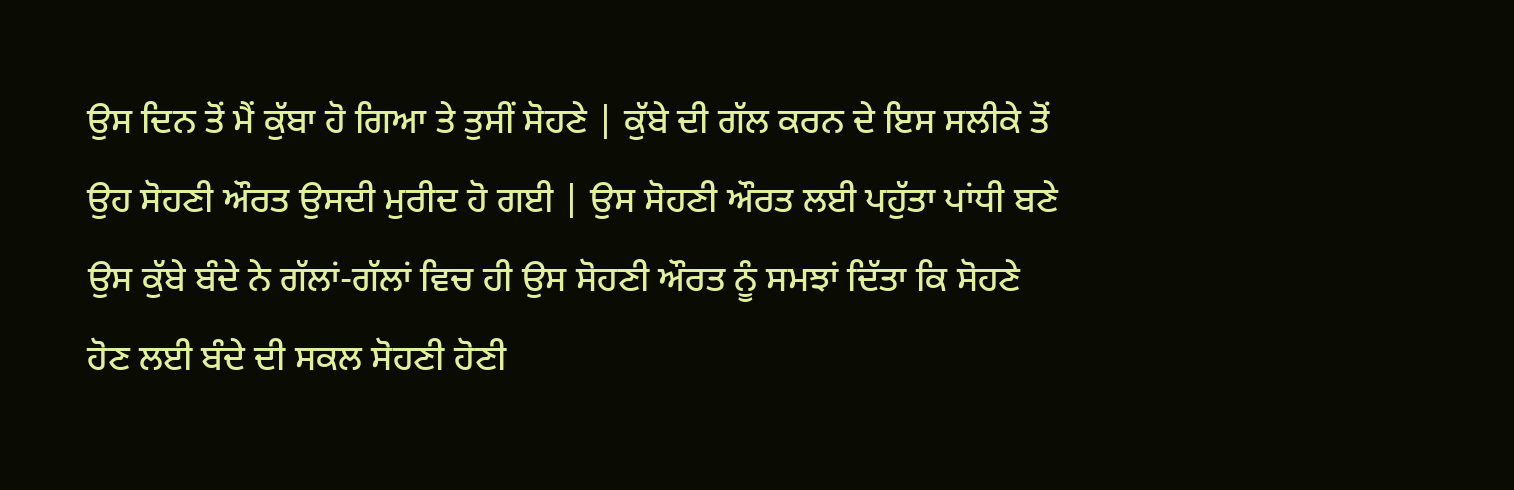ਉਸ ਦਿਨ ਤੋਂ ਮੈਂ ਕੁੱਬਾ ਹੋ ਗਿਆ ਤੇ ਤੁਸੀਂ ਸੋਹਣੇ | ਕੁੱਬੇ ਦੀ ਗੱਲ ਕਰਨ ਦੇ ਇਸ ਸਲੀਕੇ ਤੋਂ ਉਹ ਸੋਹਣੀ ਔਰਤ ਉਸਦੀ ਮੁਰੀਦ ਹੋ ਗਈ | ਉਸ ਸੋਹਣੀ ਔਰਤ ਲਈ ਪਹੁੱਤਾ ਪਾਂਧੀ ਬਣੇ ਉਸ ਕੁੱਬੇ ਬੰਦੇ ਨੇ ਗੱਲਾਂ-ਗੱਲਾਂ ਵਿਚ ਹੀ ਉਸ ਸੋਹਣੀ ਔਰਤ ਨੂੰ ਸਮਝਾਂ ਦਿੱਤਾ ਕਿ ਸੋਹਣੇ ਹੋਣ ਲਈ ਬੰਦੇ ਦੀ ਸਕਲ ਸੋਹਣੀ ਹੋਣੀ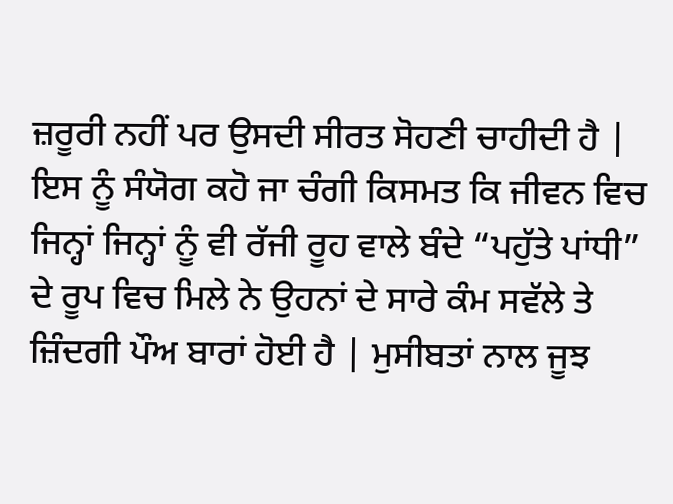ਜ਼ਰੂਰੀ ਨਹੀਂ ਪਰ ਉਸਦੀ ਸੀਰਤ ਸੋਹਣੀ ਚਾਹੀਦੀ ਹੈ |
ਇਸ ਨੂੰ ਸੰਯੋਗ ਕਹੋ ਜਾ ਚੰਗੀ ਕਿਸਮਤ ਕਿ ਜੀਵਨ ਵਿਚ ਜਿਨ੍ਹਾਂ ਜਿਨ੍ਹਾਂ ਨੂੰ ਵੀ ਰੱਜੀ ਰੂਹ ਵਾਲੇ ਬੰਦੇ “ਪਹੁੱਤੇ ਪਾਂਧੀ” ਦੇ ਰੂਪ ਵਿਚ ਮਿਲੇ ਨੇ ਉਹਨਾਂ ਦੇ ਸਾਰੇ ਕੰਮ ਸਵੱਲੇ ਤੇ ਜ਼ਿੰਦਗੀ ਪੌਅ ਬਾਰਾਂ ਹੋਈ ਹੈ | ਮੁਸੀਬਤਾਂ ਨਾਲ ਜੂਝ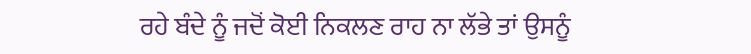ਰਹੇ ਬੰਦੇ ਨੂੰ ਜਦੋਂ ਕੋਈ ਨਿਕਲਣ ਰਾਹ ਨਾ ਲੱਭੇ ਤਾਂ ਉਸਨੂੰ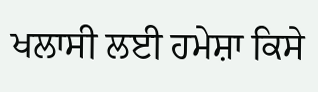ਖਲਾਸੀ ਲਈ ਹਮੇਸ਼ਾ ਕਿਸੇ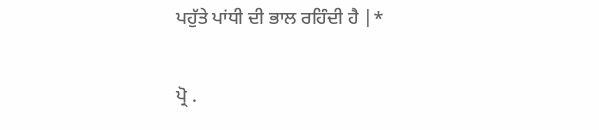ਪਹੁੱਤੇ ਪਾਂਧੀ ਦੀ ਭਾਲ ਰਹਿੰਦੀ ਹੈ |*

ਪ੍ਰੋ .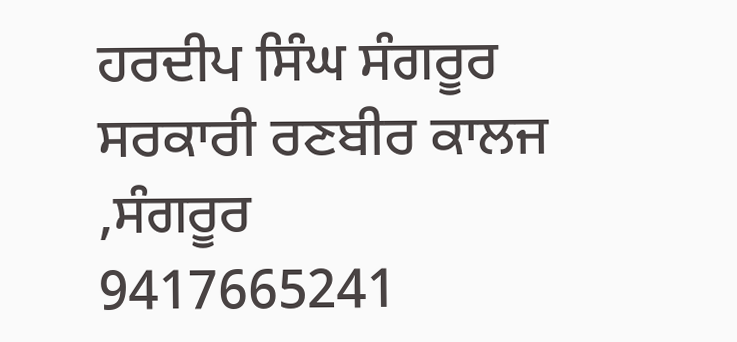ਹਰਦੀਪ ਸਿੰਘ ਸੰਗਰੂਰ
ਸਰਕਾਰੀ ਰਣਬੀਰ ਕਾਲਜ ,ਸੰਗਰੂਰ
9417665241